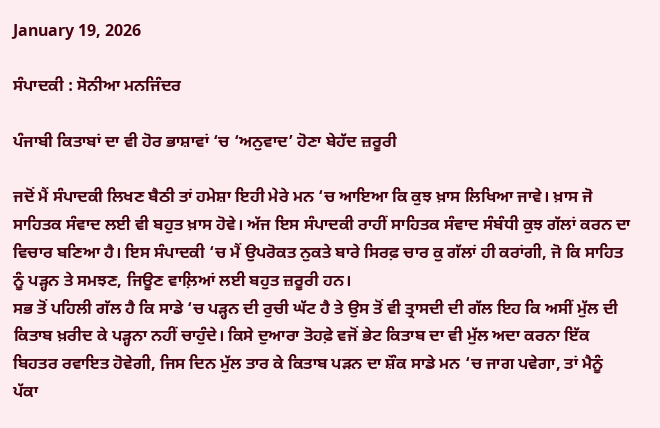January 19, 2026

ਸੰਪਾਦਕੀ : ਸੋਨੀਆ ਮਨਜਿੰਦਰ

ਪੰਜਾਬੀ ਕਿਤਾਬਾਂ ਦਾ ਵੀ ਹੋਰ ਭਾਸ਼ਾਵਾਂ ‘ਚ ‘ਅਨੁਵਾਦ’ ਹੋਣਾ ਬੇਹੱਦ ਜ਼ਰੂਰੀ

ਜਦੋਂ ਮੈਂ ਸੰਪਾਦਕੀ ਲਿਖਣ ਬੈਠੀ ਤਾਂ ਹਮੇਸ਼ਾ ਇਹੀ ਮੇਰੇ ਮਨ ‘ਚ ਆਇਆ ਕਿ ਕੁਝ ਖ਼ਾਸ ਲਿਖਿਆ ਜਾਵੇ। ਖ਼ਾਸ ਜੋ ਸਾਹਿਤਕ ਸੰਵਾਦ ਲਈ ਵੀ ਬਹੁਤ ਖ਼ਾਸ ਹੋਵੇ। ਅੱਜ ਇਸ ਸੰਪਾਦਕੀ ਰਾਹੀਂ ਸਾਹਿਤਕ ਸੰਵਾਦ ਸੰਬੰਧੀ ਕੁਝ ਗੱਲਾਂ ਕਰਨ ਦਾ ਵਿਚਾਰ ਬਣਿਆ ਹੈ। ਇਸ ਸੰਪਾਦਕੀ ‘ਚ ਮੈਂ ਉਪਰੋਕਤ ਨੁਕਤੇ ਬਾਰੇ ਸਿਰਫ਼ ਚਾਰ ਕੁ ਗੱਲਾਂ ਹੀ ਕਰਾਂਗੀ, ਜੋ ਕਿ ਸਾਹਿਤ ਨੂੰ ਪੜ੍ਹਨ ਤੇ ਸਮਝਣ, ਜਿਊਣ ਵਾਲ਼ਿਆਂ ਲਈ ਬਹੁਤ ਜ਼ਰੂਰੀ ਹਨ।
ਸਭ ਤੋਂ ਪਹਿਲੀ ਗੱਲ ਹੈ ਕਿ ਸਾਡੇ ‘ਚ ਪੜ੍ਹਨ ਦੀ ਰੁਚੀ ਘੱਟ ਹੈ ਤੇ ਉਸ ਤੋਂ ਵੀ ਤ੍ਰਾਸਦੀ ਦੀ ਗੱਲ ਇਹ ਕਿ ਅਸੀਂ ਮੁੱਲ ਦੀ ਕਿਤਾਬ ਖ਼ਰੀਦ ਕੇ ਪੜ੍ਹਨਾ ਨਹੀਂ ਚਾਹੁੰਦੇ। ਕਿਸੇ ਦੁਆਰਾ ਤੋਹਫ਼ੇ ਵਜੋਂ ਭੇਟ ਕਿਤਾਬ ਦਾ ਵੀ ਮੁੱਲ ਅਦਾ ਕਰਨਾ ਇੱਕ ਬਿਹਤਰ ਰਵਾਇਤ ਹੋਵੇਗੀ, ਜਿਸ ਦਿਨ ਮੁੱਲ ਤਾਰ ਕੇ ਕਿਤਾਬ ਪੜਨ ਦਾ ਸ਼ੌਕ ਸਾਡੇ ਮਨ ‘ਚ ਜਾਗ ਪਵੇਗਾ, ਤਾਂ ਮੈਨੂੰ ਪੱਕਾ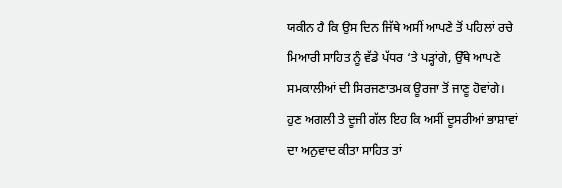ਯਕੀਨ ਹੈ ਕਿ ਉਸ ਦਿਨ ਜਿੱਥੇ ਅਸੀਂ ਆਪਣੇ ਤੋਂ ਪਹਿਲਾਂ ਰਚੇ ਮਿਆਰੀ ਸਾਹਿਤ ਨੂੰ ਵੱਡੇ ਪੱਧਰ ‘ਤੇ ਪੜ੍ਹਾਂਗੇ, ਉੱਥੇ ਆਪਣੇ ਸਮਕਾਲੀਆਂ ਦੀ ਸਿਰਜਣਾਤਮਕ ਊਰਜਾ ਤੋਂ ਜਾਣੂ ਹੋਵਾਂਗੇ।
ਹੁਣ ਅਗਲੀ ਤੇ ਦੂਜੀ ਗੱਲ ਇਹ ਕਿ ਅਸੀਂ ਦੂਸਰੀਆਂ ਭਾਸ਼ਾਵਾਂ ਦਾ ਅਨੁਵਾਦ ਕੀਤਾ ਸਾਹਿਤ ਤਾਂ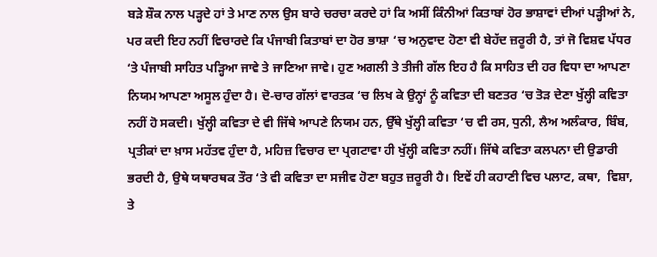ਬੜੇ ਸ਼ੌਕ ਨਾਲ ਪੜ੍ਹਦੇ ਹਾਂ ਤੇ ਮਾਣ ਨਾਲ ਉਸ ਬਾਰੇ ਚਰਚਾ ਕਰਦੇ ਹਾਂ ਕਿ ਅਸੀਂ ਕਿੰਨੀਆਂ ਕਿਤਾਬਾਂ ਹੋਰ ਭਾਸ਼ਾਵਾਂ ਦੀਆਂ ਪੜ੍ਹੀਆਂ ਨੇ, ਪਰ ਕਦੀ ਇਹ ਨਹੀਂ ਵਿਚਾਰਦੇ ਕਿ ਪੰਜਾਬੀ ਕਿਤਾਬਾਂ ਦਾ ਹੋਰ ਭਾਸ਼ਾ ‘ਚ ਅਨੁਵਾਦ ਹੋਣਾ ਵੀ ਬੇਹੱਦ ਜ਼ਰੂਰੀ ਹੈ, ਤਾਂ ਜੋ ਵਿਸ਼ਵ ਪੱਧਰ ‘ਤੇ ਪੰਜਾਬੀ ਸਾਹਿਤ ਪੜ੍ਹਿਆ ਜਾਵੇ ਤੇ ਜਾਣਿਆ ਜਾਵੇ। ਹੁਣ ਅਗਲੀ ਤੇ ਤੀਜੀ ਗੱਲ ਇਹ ਹੈ ਕਿ ਸਾਹਿਤ ਦੀ ਹਰ ਵਿਧਾ ਦਾ ਆਪਣਾ ਨਿਯਮ ਆਪਣਾ ਅਸੂਲ ਹੁੰਦਾ ਹੈ। ਦੋ-ਚਾਰ ਗੱਲਾਂ ਵਾਰਤਕ ‘ਚ ਲਿਖ ਕੇ ਉਨ੍ਹਾਂ ਨੂੰ ਕਵਿਤਾ ਦੀ ਬਣਤਰ ‘ਚ ਤੋੜ ਦੇਣਾ ਖੁੱਲ੍ਹੀ ਕਵਿਤਾ ਨਹੀਂ ਹੋ ਸਕਦੀ। ਖੁੱਲ੍ਹੀ ਕਵਿਤਾ ਦੇ ਵੀ ਜਿੱਥੇ ਆਪਣੇ ਨਿਯਮ ਹਨ, ਉੱਥੇ ਖੁੱਲ੍ਹੀ ਕਵਿਤਾ ‘ਚ ਵੀ ਰਸ, ਧੁਨੀ, ਲੈਅ ਅਲੰਕਾਰ, ਬਿੰਬ, ਪ੍ਰਤੀਕਾਂ ਦਾ ਖ਼ਾਸ ਮਹੱਤਵ ਹੁੰਦਾ ਹੈ, ਮਹਿਜ਼ ਵਿਚਾਰ ਦਾ ਪ੍ਰਗਟਾਵਾ ਹੀ ਖੁੱਲ੍ਹੀ ਕਵਿਤਾ ਨਹੀਂ। ਜਿੱਥੇ ਕਵਿਤਾ ਕਲਪਨਾ ਦੀ ਉਡਾਰੀ ਭਰਦੀ ਹੈ, ਉਥੇ ਯਥਾਰਥਕ ਤੌਰ ‘ਤੇ ਵੀ ਕਵਿਤਾ ਦਾ ਸਜੀਵ ਹੋਣਾ ਬਹੁਤ ਜ਼ਰੂਰੀ ਹੈ। ਇਵੇਂ ਹੀ ਕਹਾਣੀ ਵਿਚ ਪਲਾਟ, ਕਥਾ,  ਵਿਸ਼ਾ, ਤੇ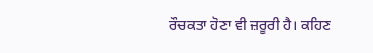ਰੌਚਕਤਾ ਹੋਣਾ ਵੀ ਜ਼ਰੂਰੀ ਹੈ। ਕਹਿਣ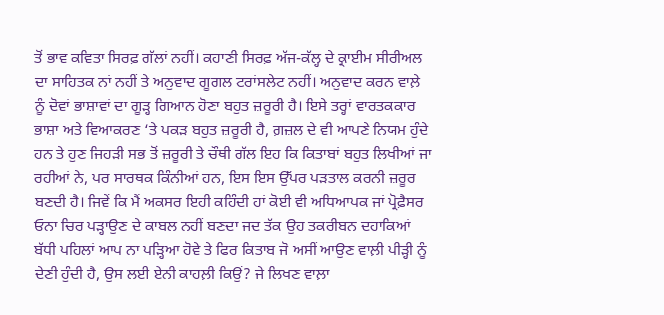ਤੋਂ ਭਾਵ ਕਵਿਤਾ ਸਿਰਫ਼ ਗੱਲਾਂ ਨਹੀਂ। ਕਹਾਣੀ ਸਿਰਫ਼ ਅੱਜ-ਕੱਲ੍ਹ ਦੇ ਕ੍ਰਾਈਮ ਸੀਰੀਅਲ ਦਾ ਸਾਹਿਤਕ ਨਾਂ ਨਹੀਂ ਤੇ ਅਨੁਵਾਦ ਗੂਗਲ ਟਰਾਂਸਲੇਟ ਨਹੀਂ। ਅਨੁਵਾਦ ਕਰਨ ਵਾਲ਼ੇ ਨੂੰ ਦੋਵਾਂ ਭਾਸ਼ਾਵਾਂ ਦਾ ਗੂੜ੍ਹ ਗਿਆਨ ਹੋਣਾ ਬਹੁਤ ਜ਼ਰੂਰੀ ਹੈ। ਇਸੇ ਤਰ੍ਹਾਂ ਵਾਰਤਕਕਾਰ ਭਾਸ਼ਾ ਅਤੇ ਵਿਆਕਰਣ ‘ਤੇ ਪਕੜ ਬਹੁਤ ਜ਼ਰੂਰੀ ਹੈ, ਗ਼ਜ਼ਲ ਦੇ ਵੀ ਆਪਣੇ ਨਿਯਮ ਹੁੰਦੇ ਹਨ ਤੇ ਹੁਣ ਜਿਹੜੀ ਸਭ ਤੋਂ ਜ਼ਰੂਰੀ ਤੇ ਚੌਥੀ ਗੱਲ ਇਹ ਕਿ ਕਿਤਾਬਾਂ ਬਹੁਤ ਲਿਖੀਆਂ ਜਾ ਰਹੀਆਂ ਨੇ, ਪਰ ਸਾਰਥਕ ਕਿੰਨੀਆਂ ਹਨ, ਇਸ ਇਸ ਉੱਪਰ ਪੜਤਾਲ ਕਰਨੀ ਜ਼ਰੂਰ ਬਣਦੀ ਹੈ। ਜਿਵੇਂ ਕਿ ਮੈਂ ਅਕਸਰ ਇਹੀ ਕਹਿੰਦੀ ਹਾਂ ਕੋਈ ਵੀ ਅਧਿਆਪਕ ਜਾਂ ਪ੍ਰੋਫ਼ੈਸਰ ਓਨਾ ਚਿਰ ਪੜ੍ਹਾਉਣ ਦੇ ਕਾਬਲ ਨਹੀਂ ਬਣਦਾ ਜਦ ਤੱਕ ਉਹ ਤਕਰੀਬਨ ਦਹਾਕਿਆਂ ਬੱਧੀ ਪਹਿਲਾਂ ਆਪ ਨਾ ਪੜ੍ਹਿਆ ਹੋਵੇ ਤੇ ਫਿਰ ਕਿਤਾਬ ਜੋ ਅਸੀਂ ਆਉਣ ਵਾਲ਼ੀ ਪੀੜ੍ਹੀ ਨੂੰ ਦੇਣੀ ਹੁੰਦੀ ਹੈ, ਉਸ ਲਈ ਏਨੀ ਕਾਹਲ਼ੀ ਕਿਉਂ? ਜੇ ਲਿਖਣ ਵਾਲ਼ਾ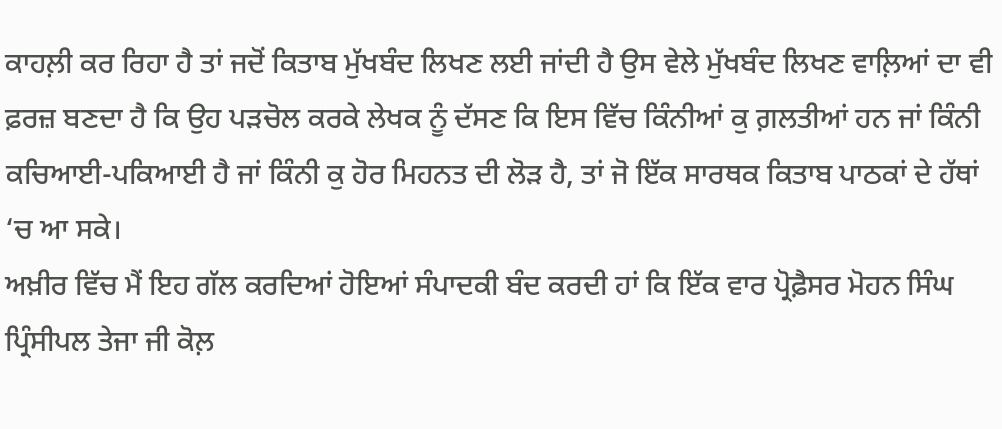ਕਾਹਲ਼ੀ ਕਰ ਰਿਹਾ ਹੈ ਤਾਂ ਜਦੋਂ ਕਿਤਾਬ ਮੁੱਖਬੰਦ ਲਿਖਣ ਲਈ ਜਾਂਦੀ ਹੈ ਉਸ ਵੇਲੇ ਮੁੱਖਬੰਦ ਲਿਖਣ ਵਾਲ਼ਿਆਂ ਦਾ ਵੀ ਫ਼ਰਜ਼ ਬਣਦਾ ਹੈ ਕਿ ਉਹ ਪੜਚੋਲ ਕਰਕੇ ਲੇਖਕ ਨੂੰ ਦੱਸਣ ਕਿ ਇਸ ਵਿੱਚ ਕਿੰਨੀਆਂ ਕੁ ਗ਼ਲਤੀਆਂ ਹਨ ਜਾਂ ਕਿੰਨੀ ਕਚਿਆਈ-ਪਕਿਆਈ ਹੈ ਜਾਂ ਕਿੰਨੀ ਕੁ ਹੋਰ ਮਿਹਨਤ ਦੀ ਲੋੜ ਹੈ, ਤਾਂ ਜੋ ਇੱਕ ਸਾਰਥਕ ਕਿਤਾਬ ਪਾਠਕਾਂ ਦੇ ਹੱਥਾਂ ‘ਚ ਆ ਸਕੇ।
ਅਖ਼ੀਰ ਵਿੱਚ ਮੈਂ ਇਹ ਗੱਲ ਕਰਦਿਆਂ ਹੋਇਆਂ ਸੰਪਾਦਕੀ ਬੰਦ ਕਰਦੀ ਹਾਂ ਕਿ ਇੱਕ ਵਾਰ ਪ੍ਰੋਫ਼ੈਸਰ ਮੋਹਨ ਸਿੰਘ ਪ੍ਰਿੰਸੀਪਲ ਤੇਜਾ ਜੀ ਕੋਲ਼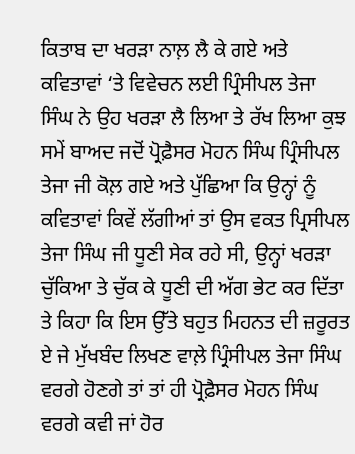ਕਿਤਾਬ ਦਾ ਖਰੜਾ ਨਾਲ਼ ਲੈ ਕੇ ਗਏ ਅਤੇ ਕਵਿਤਾਵਾਂ ‘ਤੇ ਵਿਵੇਚਨ ਲਈ ਪ੍ਰਿੰਸੀਪਲ ਤੇਜਾ ਸਿੰਘ ਨੇ ਉਹ ਖਰੜਾ ਲੈ ਲਿਆ ਤੇ ਰੱਖ ਲਿਆ ਕੁਝ ਸਮੇਂ ਬਾਅਦ ਜਦੋਂ ਪ੍ਰੋਫ਼ੈਸਰ ਮੋਹਨ ਸਿੰਘ ਪ੍ਰਿੰਸੀਪਲ ਤੇਜਾ ਜੀ ਕੋਲ਼ ਗਏ ਅਤੇ ਪੁੱਛਿਆ ਕਿ ਉਨ੍ਹਾਂ ਨੂੰ ਕਵਿਤਾਵਾਂ ਕਿਵੇਂ ਲੱਗੀਆਂ ਤਾਂ ਉਸ ਵਕਤ ਪ੍ਰਿਸੀਪਲ ਤੇਜਾ ਸਿੰਘ ਜੀ ਧੂਣੀ ਸੇਕ ਰਹੇ ਸੀ, ਉਨ੍ਹਾਂ ਖਰੜਾ ਚੁੱਕਿਆ ਤੇ ਚੁੱਕ ਕੇ ਧੂਣੀ ਦੀ ਅੱਗ ਭੇਟ ਕਰ ਦਿੱਤਾ ਤੇ ਕਿਹਾ ਕਿ ਇਸ ਉੱਤੇ ਬਹੁਤ ਮਿਹਨਤ ਦੀ ਜ਼ਰੂਰਤ ਏ ਜੇ ਮੁੱਖਬੰਦ ਲਿਖਣ ਵਾਲ਼ੇ ਪ੍ਰਿੰਸੀਪਲ ਤੇਜਾ ਸਿੰਘ ਵਰਗੇ ਹੋਣਗੇ ਤਾਂ ਤਾਂ ਹੀ ਪ੍ਰੋਫ਼ੈਸਰ ਮੋਹਨ ਸਿੰਘ ਵਰਗੇ ਕਵੀ ਜਾਂ ਹੋਰ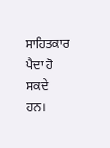ਸਾਹਿਤਕਾਰ ਪੈਦਾ ਹੋ ਸਕਦੇ ਹਨ।